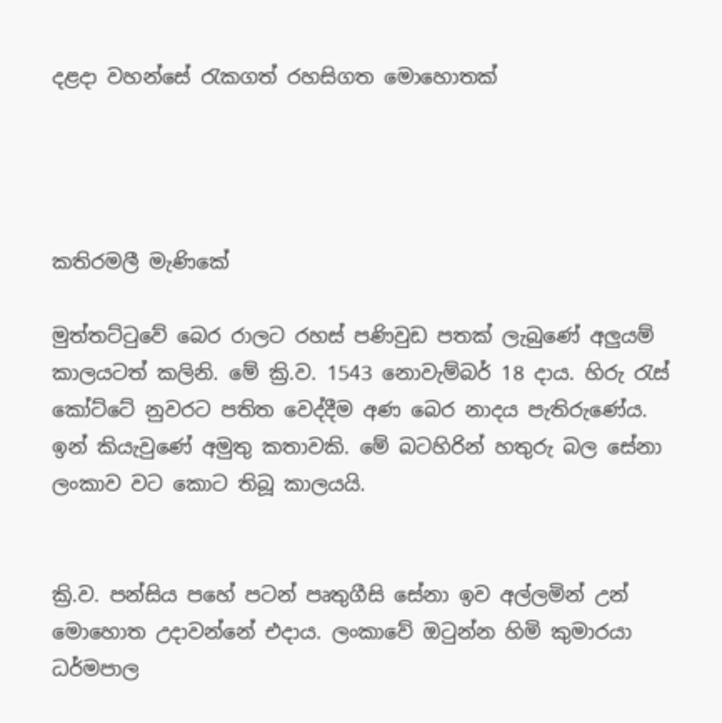දළදා වහන්සේ රැකගත් රහසිගත මොහොතක්




කතිරමලී මැණිකේ

මුත්තට්ටුවේ බෙර රාලට රහස් පණිවුඩ පතක් ලැබුණේ අලුයම් කාලයටත් කලිනි. මේ ක්‍රි.ව. 1543 නොවැම්බර් 18 දාය. හිරු රැස් කෝට්ටේ නුවරට පතිත වෙද්දීම අණ බෙර නාදය පැතිරුණේය. ඉන් කියැවුණේ අමුතු කතාවකි. මේ බටහිරින් හතුරු බල සේනා ලංකාව වට කොට තිබූ කාලයයි.


ක්‍රි.ව. පන්සිය පහේ පටන් පෘතුගීසි සේනා ඉව අල්ලමින් උන් මොහොත උදාවන්නේ එදාය. ලංකාවේ ඔටුන්න හිමි කුමාරයා ධර්මපාල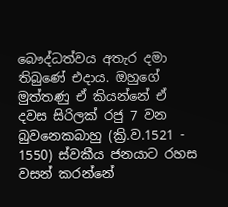බෞද්ධත්වය අතැර දමා තිබුණේ එදාය. ඔහුගේ මුත්තණු ඒ කියන්නේ ඒ දවස සිරිලක් රජු 7 වන බුවනෙකබාහු (ක්‍රි.ව.1521 - 1550) ස්වකීය ජනයාට රහස වසන් කරන්නේ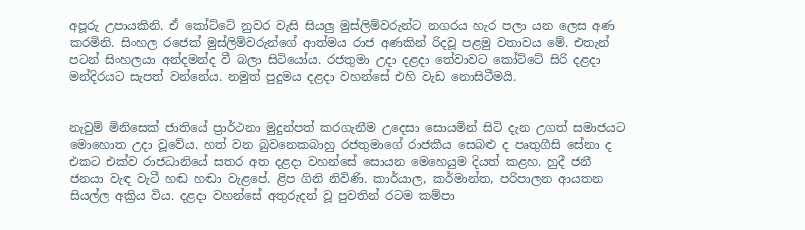අපූරු උපායකිනි. ඒ කෝට්ටේ නුවර වැසි සියලු මුස්ලිම්වරුන්ට නගරය හැර පලා යන ලෙස අණ කරමිනි. සිංහල රජෙක් මුස්ලිම්වරුන්ගේ ආත්මය රාජ අණකින් රිදවූ පළමු වතාවය මේ. එතැන් පටන් සිංහලයා අන්දමන්ද වී බලා සිටියෝය. රජතුමා උදා දළදා තේවාවට කෝට්ටේ සිරි දළදා මන්දිරයට සැපත් වන්නේය. නමුත් පුදුමය දළදා වහන්සේ එහි වැඩ නොසිටීමයි.


නැවුම් මිනිසෙක් ජාතියේ ප්‍රාර්ථනා මුදුන්පත් කරගැනීම උදෙසා සොයමින් සිටි දැන උගත් සමාජයට මොහොත උදා වූවේය. හත් වන බුවනෙකබාහු රජතුමාගේ රාජකීය සෙබළු ද පෘතුගීසි සේනා ද එකට එක්ව රාජධානියේ සතර අත දළදා වහන්සේ සොයන මෙහෙයුම දියත් කළහ. හුදී ජනී ජනයා වැඳ වැටී හඬ හඬා වැළපේ. ළිප ගිනි නිවිණි. කාර්යාල, කර්මාන්ත, පරිපාලන ආයතන සියල්ල අක්‍රිය විය. දළදා වහන්සේ අතුරුදන් වූ පුවතින් රටම කම්පා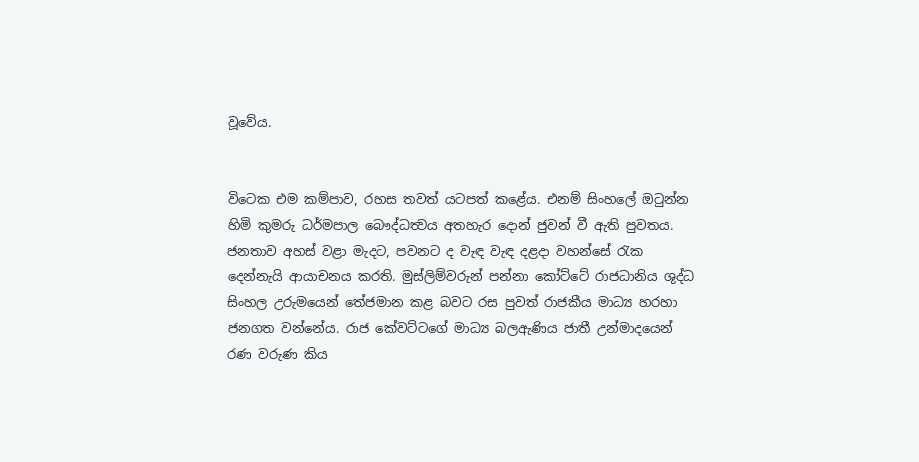වූවේය.


විටෙක එම කම්පාව, රහස තවත් යටපත් කළේය. එනම් සිංහලේ ඔටුන්න හිමි කුමරු ධර්මපාල බෞද්ධත්‍වය අතහැර දොන් ජුවන් වී ඇති පුවතය. ජනතාව අහස් වළා මැදට, පවනට ද වැඳ වැඳ දළදා වහන්සේ රැක දෙන්නැයි ආයාචනය කරති. මුස්ලිම්වරුන් පන්නා කෝට්ටේ රාජධානිය ශුද්ධ සිංහල උරුමයෙන් තේජමාන කළ බවට රස පුවත් රාජකීය මාධ්‍ය හරහා ජනගත වන්නේය. රාජ කේවට්ටගේ මාධ්‍ය බලඇණිය ජාතී උන්මාදයෙන් රණ වරුණ කිය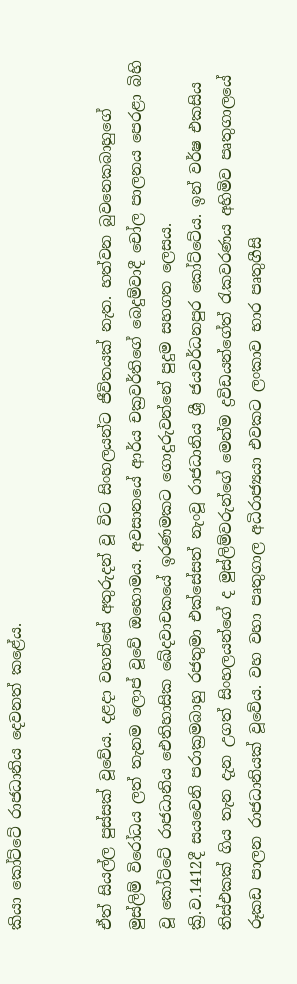කියා කෝට්ටේ රාජධානිය දෙවනත් කළේය.


ඒත් සියල්ල පුස්සක් වූවේය. දළදා වහන්සේ අතුරුදන් වූ විට සිංහලයන්ට ජීවිතයක් නැත. හත්වන බුවනෙකබාහුගේ මුස්ලිම් විරෝධය ලත් තැනම ලොප් වූවේ ඔහොමය. අවසානයේ ආර්ය චක්‍රවර්තිගේ බෙදුම්වාදී චෝල පාලනය පෙරළා බිහි වූ කෝට්ටේ රාජධානිය ඓතිහාසික ඛේදවාචකයේ ඉරණමකට ගොදුරුවන්නේ පුදුම සහගත ලෙසය.
ක්‍රි.ව.1412දී සයවෙනි පරාක්‍රමබාහු රජතුමා එක්සේසත් නැංවූ රාජධානිය ශ්‍රී ජයවර්ධනපුර කෝට්ටේය. ඉන් වර්ෂ එකසිය තිස්එකක් ගිය තැන දැන උගත් සිංහලයන්ගේ ද මුස්ලිම්වරුන්ගේ මෙන්ම ද්‍රවිඩයන්ගේත් රැකවරණය අහිමිව පෘතුගාලයේ රූකඩ පාලන රාජධානියක් වූවේය. වහ වහා පෘතුගාල අධිරාජ්‍යයා එවකට ලංකාව භාර පෘතුගීසි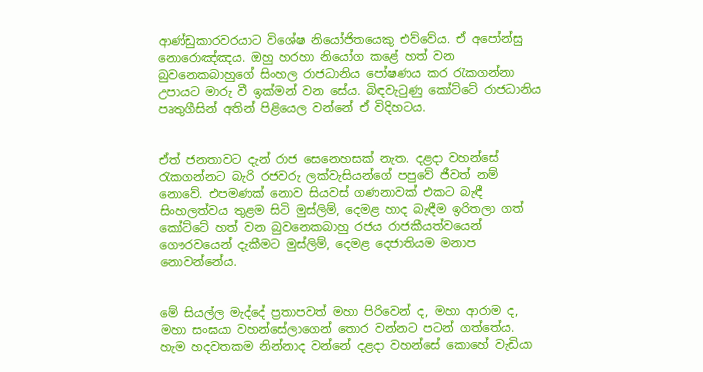ආණ්ඩුකාරවරයාට විශේෂ නියෝජිතයෙකු එව්වේය. ඒ අපෝන්සු නොරොඤ්ඤය. ඔහු හරහා නියෝග කළේ හත් වන බුවනෙකබාහුගේ සිංහල රාජධානිය පෝෂණය කර රැකගන්නා උපායට මාරු වී ඉක්මන් වන සේය. බිඳවැටුණු කෝට්ටේ රාජධානිය පෘතුගීසින් අතින් පිළියෙල වන්නේ ඒ විදිහටය.


ඒත් ජනතාවට දැන් රාජ සෙනෙහසක් නැත. දළදා වහන්සේ රැකගන්නට බැරි රජවරු ලක්වැසියන්ගේ පපුවේ ජීවත් නම් නොවේ. එපමණක් නොව සියවස් ගණනාවක් එකට බැඳී සිංහලත්වය තුළම සිටි මුස්ලිම්, දෙමළ හාද බැඳීම ඉරිතලා ගත් කෝට්ටේ හත් වන බුවනෙකබාහු රජය රාජකීයත්වයෙන් ගෞරවයෙන් දැකීමට මුස්ලිම්, දෙමළ දෙජාතියම මනාප නොවන්නේය.


මේ සියල්ල මැද්දේ ප්‍රතාපවත් මහා පිරිවෙන් ද, මහා ආරාම ද, මහා සංඝයා වහන්සේලාගෙන් තොර වන්නට පටන් ගත්තේය. හැම හදවතකම නින්නාද වන්නේ දළදා වහන්සේ කොහේ වැඩියා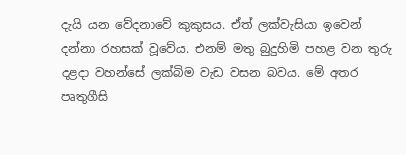දැයි යන වේදනාවේ කුකුසය. ඒත් ලක්වැසියා ඉවෙන් දන්නා රහසක් වූවේය. එනම් මතු බුදුහිමි පහළ වන තුරු දළදා වහන්සේ ලක්බිම වැඩ වසන බවය. මේ අතර පෘතුගීසි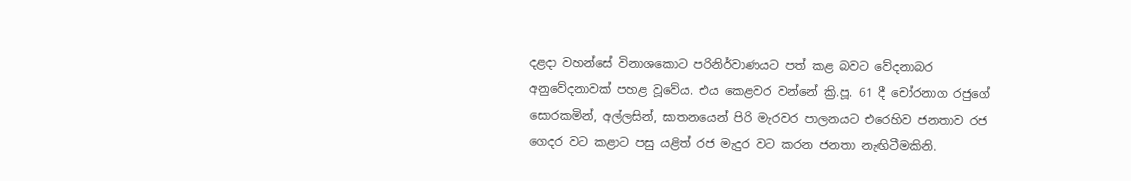දළදා වහන්සේ විනාශකොට පරිනිර්වාණයට පත් කළ බවට වේදනාබර අනුවේදනාවක් පහළ වූවේය. එය කෙළවර වන්නේ ක්‍රි.පූ. 61 දී චෝරනාග රජුගේ සොරකමින්, අල්ලසින්, ඝාතනයෙන් පිරි මැරවර පාලනයට එරෙහිව ජනතාව රජ ගෙදර වට කළාට පසු යළිත් රජ මැදුර වට කරන ජනතා නැඟිටීමකිනි.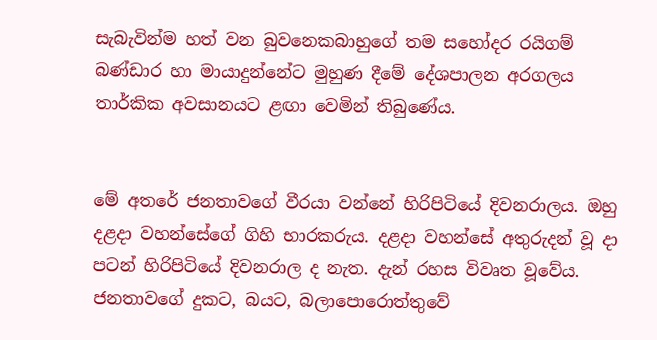සැබැවින්ම හත් වන බුවනෙකබාහුගේ තම සහෝදර රයිගම් බණ්ඩාර හා මායාදුන්නේට මුහුණ දීමේ දේශපාලන අරගලය තාර්කික අවසානයට ළඟා වෙමින් තිබුණේය.


මේ අතරේ ජනතාවගේ වීරයා වන්නේ හිරිපිටියේ දිවනරාලය. ඔහු දළදා වහන්සේගේ ගිහි භාරකරුය. දළදා වහන්සේ අතුරුදන් වූ දා පටන් හිරිපිටියේ දිවනරාල ද නැත. දැන් රහස විවෘත වූවේය. ජනතාවගේ දුකට, බයට, බලාපොරොත්තුවේ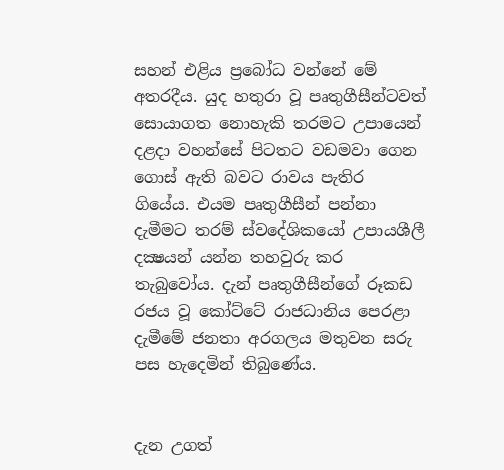සහන් එළිය ප්‍රබෝධ වන්නේ මේ අතරදීය. යුද හතුරා වූ පෘතුගීසීන්ටවත් සොයාගත නොහැකි තරමට උපායෙන් දළදා වහන්සේ පිටතට වඩමවා ගෙන ගොස් ඇති බවට රාවය පැතිර ගියේය. එයම පෘතුගීසීන් පන්නා දැමීමට තරම් ස්වදේශිකයෝ උපායශීලී දක්‍ෂයන් යන්න තහවුරු කර තැබුවෝය. දැන් පෘතුගීසීන්ගේ රූකඩ රජය වූ කෝට්ටේ රාජධානිය පෙරළා දැමීමේ ජනතා අරගලය මතුවන සරු පස හැදෙමින් තිබුණේය.


දැන උගත්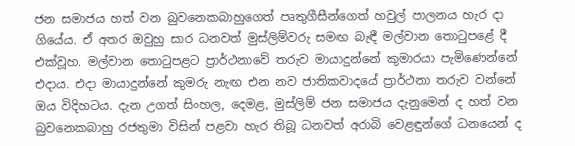ජන සමාජය හත් වන බුවනෙකබාහුගෙත් පෘතුගීසීන්ගෙත් හවුල් පාලනය හැර දා ගියේය. ඒ අතර ඔවුහු සාර ධනවත් මුස්ලිම්වරු සමඟ බැඳී මල්වාන තොටුපළේ දී එක්වූහ. මල්වාන තොටුපළට ප්‍රාර්ථනාවේ තරුව මායාදුන්නේ කුමාරයා පැමිණෙන්නේ එදාය. එදා මායාදුන්නේ කුමරු නැඟ එන නව ජාතිකවාදයේ ප්‍රාර්ථනා තරුව වන්නේ ඔය විදිහටය. දැන උගත් සිංහල, දෙමළ, මුස්ලිම් ජන සමාජය දැනුමෙන් ද හත් වන බුවනෙකබාහු රජතුමා විසින් පළවා හැර තිබූ ධනවත් අරාබි වෙළඳුන්ගේ ධනයෙන් ද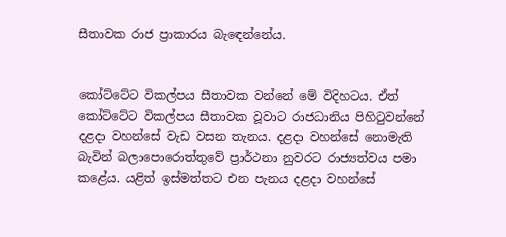සීතාවක රාජ ප්‍රාකාරය බැඳෙන්නේය.


කෝට්ටේට විකල්පය සීතාවක වන්නේ මේ විදිහටය. ඒත් කෝට්ටේට විකල්පය සීතාවක වූවාට රාජධානිය පිහිටුවන්නේ දළදා වහන්සේ වැඩ වසන තැනය. දළදා වහන්සේ නොමැති බැවින් බලාපොරොත්තුවේ ප්‍රාර්ථනා නුවරට රාජ්‍යත්වය පමා කළේය. යළිත් ඉස්මත්තට එන පැනය දළදා වහන්සේ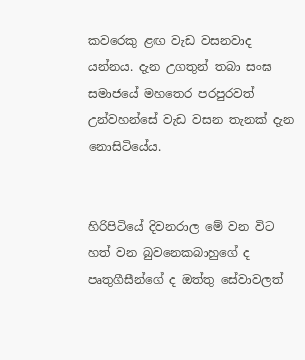කවරෙකු ළඟ වැඩ වසනවාද යන්නය. දැන උගතුන් තබා සංඝ සමාජයේ මහතෙර පරපුරවත් උන්වහන්සේ වැඩ වසන තැනක් දැන නොසිටියේය.


හිරිපිටියේ දිවනරාල මේ වන විට හත් වන බුවනෙකබාහුගේ ද පෘතුගීසීන්ගේ ද ඔත්තු සේවාවලත්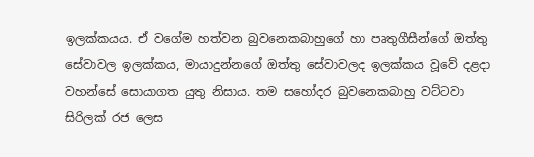ඉලක්කයය. ඒ වගේම හත්වන බුවනෙකබාහුගේ හා පෘතුගීසීන්ගේ ඔත්තු සේවාවල ඉලක්කය, මායාදුන්නගේ ඔත්තු සේවාවලද ඉලක්කය වූවේ දළදා වහන්සේ සොයාගත යුතු නිසාය. තම සහෝදර බුවනෙකබාහු වට්ටවා සිරිලක් රජ ලෙස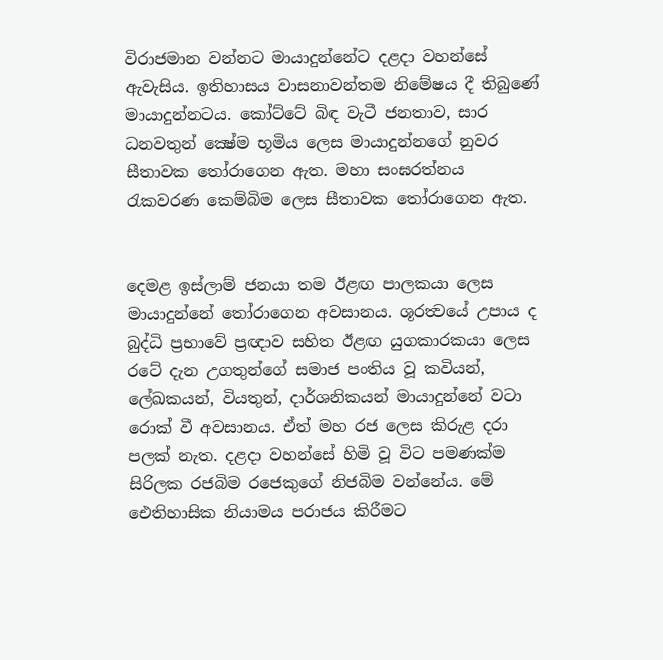විරාජමාන වන්නට මායාදුන්නේට දළදා වහන්සේ ඇවැසිය. ඉතිහාසය වාසනාවන්තම නිමේෂය දී තිබුණේ මායාදුන්නටය. කෝට්ටේ බිඳ වැටී ජනතාව, සාර ධනවතුන් ක්‍ෂේම භූමිය ලෙස මායාදුන්නගේ නුවර සීතාවක තෝරාගෙන ඇත. මහා සංඝරත්නය රැකවරණ කෙම්බිම ලෙස සීතාවක තෝරාගෙන ඇත.


දෙමළ ඉස්ලාම් ජනයා තම ඊළඟ පාලකයා ලෙස මායාදුන්නේ තෝරාගෙන අවසානය. ශූරත්‍වයේ උපාය ද බුද්ධි ප්‍රභාවේ ප්‍රඥාව සහිත ඊළඟ යුගකාරකයා ලෙස රටේ දැන උගතුන්ගේ සමාජ පංතිය වූ කවියන්, ලේඛකයන්, වියතුන්, දාර්ශනිකයන් මායාදුන්නේ වටා රොක් වී අවසානය. ඒත් මහ රජ ලෙස කිරුළ දරා පලක් නැත. දළදා වහන්සේ හිමි වූ විට පමණක්ම සිරිලක රජබිම රජෙකුගේ නිජබිම වන්නේය. මේ ඓතිහාසික නියාමය පරාජය කිරීමට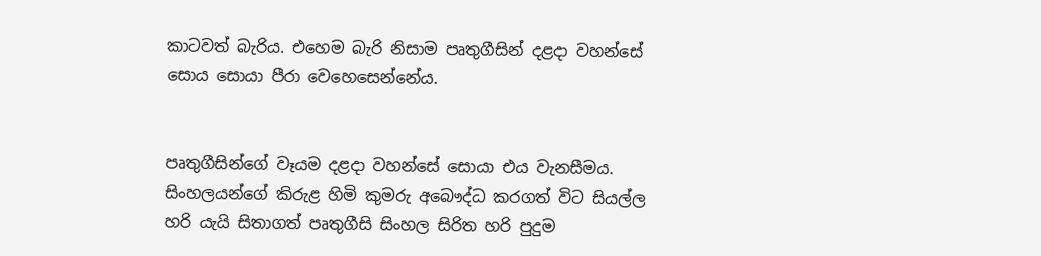කාටවත් බැරිය. එහෙම බැරි නිසාම පෘතුගීසින් දළදා වහන්සේ සොය සොයා පීරා වෙහෙසෙන්නේය.


පෘතුගීසින්ගේ වෑයම දළදා වහන්සේ සොයා එය වැනසීමය. සිංහලයන්ගේ කිරුළ හිමි කුමරු අබෞද්ධ කරගත් විට සියල්ල හරි යැයි සිතාගත් පෘතුගීසි සිංහල සිරිත හරි පුදුම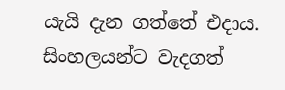යැයි දැන ගත්තේ එදාය. සිංහලයන්ට වැදගත්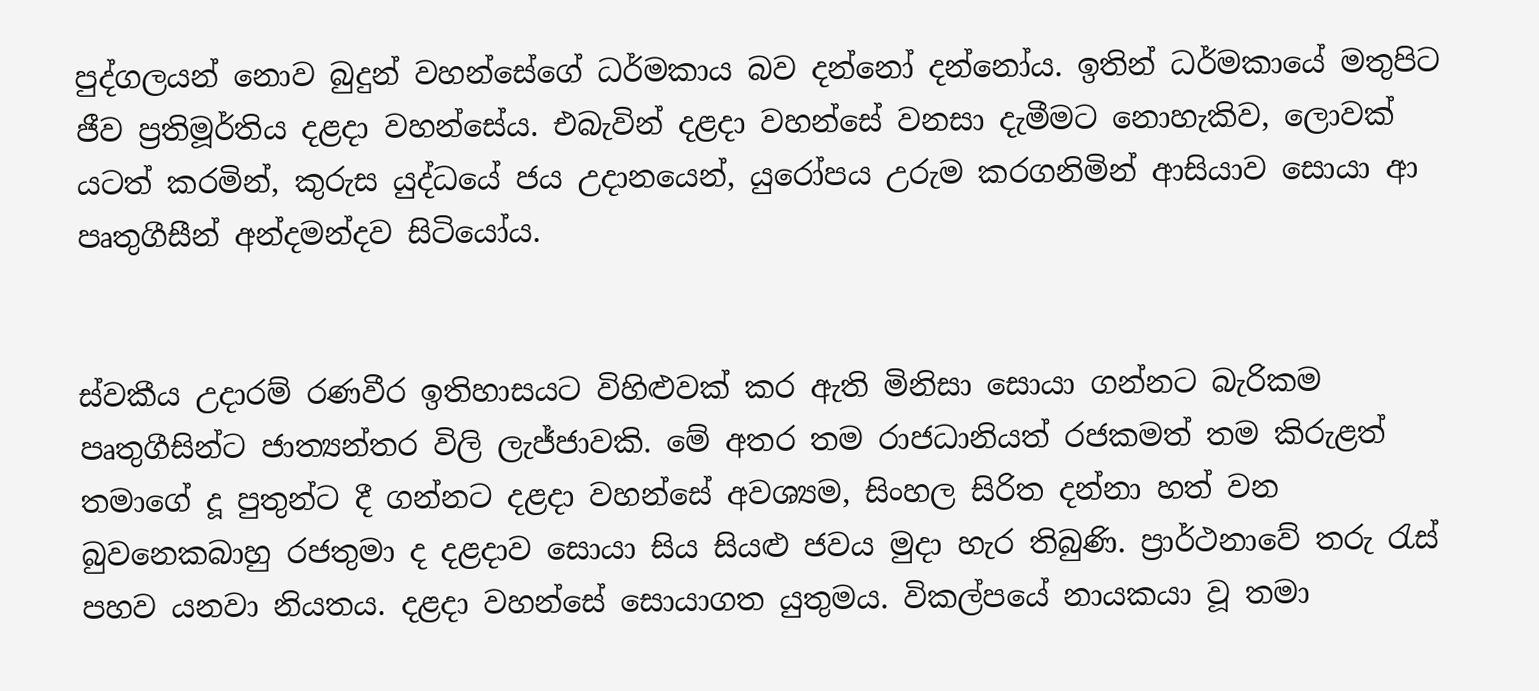පුද්ගලයන් නොව බුදුන් වහන්සේගේ ධර්මකාය බව දන්නෝ දන්නෝය. ඉතින් ධර්මකායේ මතුපිට ජීව ප්‍රතිමූර්තිය දළදා වහන්සේය. එබැවින් දළදා වහන්සේ වනසා දැමීමට නොහැකිව, ලොවක් යටත් කරමින්, කුරුස යුද්ධයේ ජය උදානයෙන්, යුරෝපය උරුම කරගනිමින් ආසියාව සොයා ආ පෘතුගීසීන් අන්දමන්දව සිටියෝය.


ස්වකීය උදාරම් රණවීර ඉතිහාසයට විහිළුවක් කර ඇති මිනිසා සොයා ගන්නට බැරිකම පෘතුගීසින්ට ජාත්‍යන්තර විලි ලැජ්ජාවකි. මේ අතර තම රාජධානියත් රජකමත් තම කිරුළත් තමාගේ දූ පුතුන්ට දී ගන්නට දළදා වහන්සේ අවශ්‍යම, සිංහල සිරිත දන්නා හත් වන බුවනෙකබාහු රජතුමා ද දළදාව සොයා සිය සියළු ජවය මුදා හැර තිබුණි. ප්‍රාර්ථනාවේ තරු රැස් පහව යනවා නියතය. දළදා වහන්සේ සොයාගත යුතුමය. විකල්පයේ නායකයා වූ තමා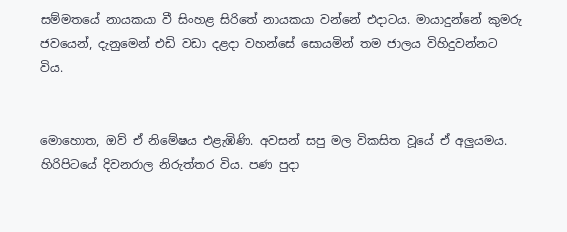සම්මතයේ නායකයා වී සිංහළ සිරිතේ නායකයා වන්නේ එදාටය. මායාදුන්නේ කුමරු ජවයෙන්, දැනුමෙන් එඩි වඩා දළදා වහන්සේ සොයමින් තම ජාලය විහිදුවන්නට විය.


මොහොත, ඔව් ඒ නිමේෂය එළැඹිණි. අවසන් සපු මල විකසිත වූයේ ඒ අලුයමය. හිරිපිටයේ දිවනරාල නිරුත්තර විය. පණ පුදා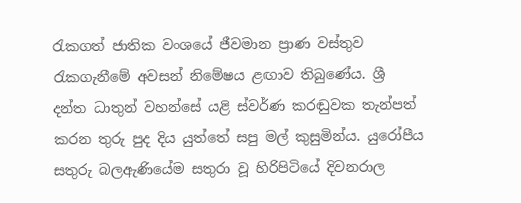රැකගත් ජාතික වංශයේ ජීවමාන ප්‍රාණ වස්තුව රැකගැනීමේ අවසන් නිමේෂය ළඟාව තිබුණේය. ශ්‍රී දන්ත ධාතුන් වහන්සේ යළි ස්වර්ණ කරඬුවක තැන්පත් කරන තුරු පුද දිය යුත්තේ සපු මල් කුසුමින්ය. යුරෝපීය සතුරු බලඇණියේම සතුරා වූ හිරිපිටියේ දිවනරාල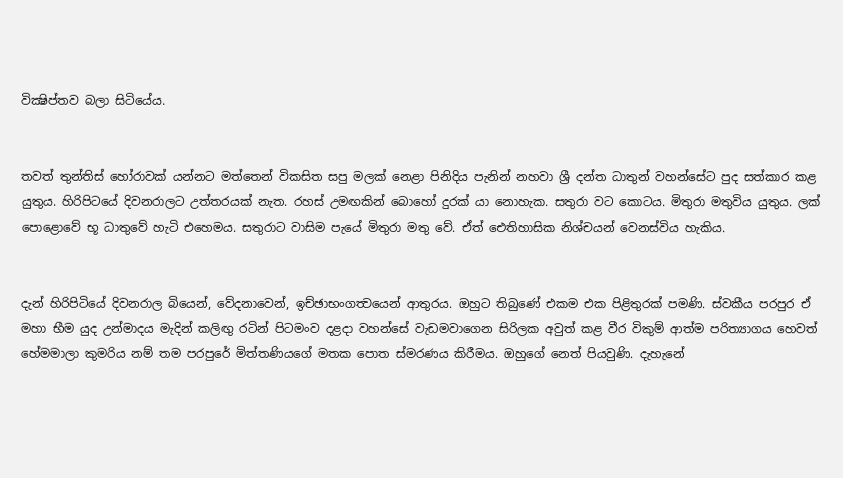වික්‍ෂිප්තව බලා සිටියේය.


තවත් තුන්තිස් හෝරාවක් යන්නට මත්තෙන් විකසිත සපු මලක් නෙළා පිනිදිය පැනින් නහවා ශ්‍රී දන්ත ධාතුන් වහන්සේට පුද සත්කාර කළ යුතුය. හිරිපිටයේ දිවනරාලට උත්තරයක් නැත. රහස් උමඟකින් බොහෝ දුරක් යා නොහැක. සතුරා වට කොටය. මිතුරා මතුවිය යුතුය. ලක් පොළොවේ භූ ධාතුවේ හැටි එහෙමය. සතුරාට වාසිම පැයේ මිතුරා මතු වේ. ඒත් ඓතිහාසික නිශ්චයන් වෙනස්විය හැකිය.


දැන් හිරිපිටියේ දිවනරාල බියෙන්, වේදනාවෙන්, ඉච්ඡාභංගත්‍වයෙන් ආතුරය. ඔහුට තිබුණේ එකම එක පිළිතුරක් පමණි. ස්වකීය පරපුර ඒ මහා භීම යුද උන්මාදය මැදින් කලිඟු රටින් පිටමංව දළදා වහන්සේ වැඩමවාගෙන සිරිලක අවුත් කළ වීර විකුම් ආත්ම පරිත්‍යාගය හෙවත් හේමමාලා කුමරිය නම් තම පරපුරේ මිත්තණියගේ මතක පොත ස්මරණය කිරීමය. ඔහුගේ නෙත් පියවුණි. දැහැනේ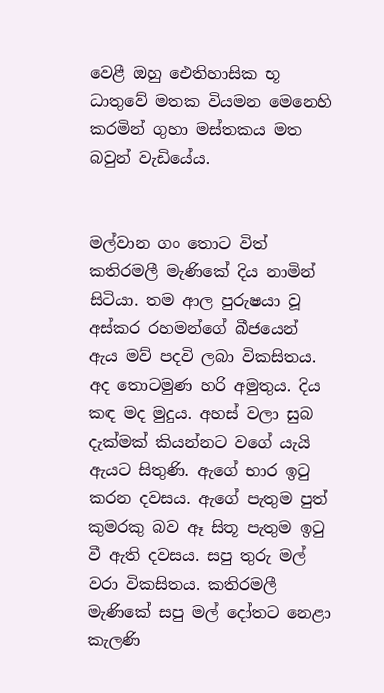වෙළී ඔහු ඓතිහාසික භූ ධාතුවේ මතක වියමන මෙනෙහි කරමින් ගුහා මස්තකය මත බවුන් වැඩියේය.


මල්වාන ගං තොට විත් කතිරමලී මැණිකේ දිය නාමින් සිටියා. තම ආල පුරුෂයා වූ අස්කර රහමන්ගේ බීජයෙන් ඇය මව් පදවි ලබා විකසිතය. අද තොටමුණ හරි අමුතුය. දිය කඳ මද මුදුය. අහස් වලා සුබ දැක්මක් කියන්නට වගේ යැයි ඇයට සිතුණි. ඇගේ භාර ඉටු කරන දවසය. ඇගේ පැතුම පුත් කුමරකු බව ඈ සිතූ පැතුම ඉටු වී ඇති දවසය. සපු තුරු මල් වරා විකසිතය. කතිරමලී මැණිකේ සපු මල් දෝතට නෙළා කැලණි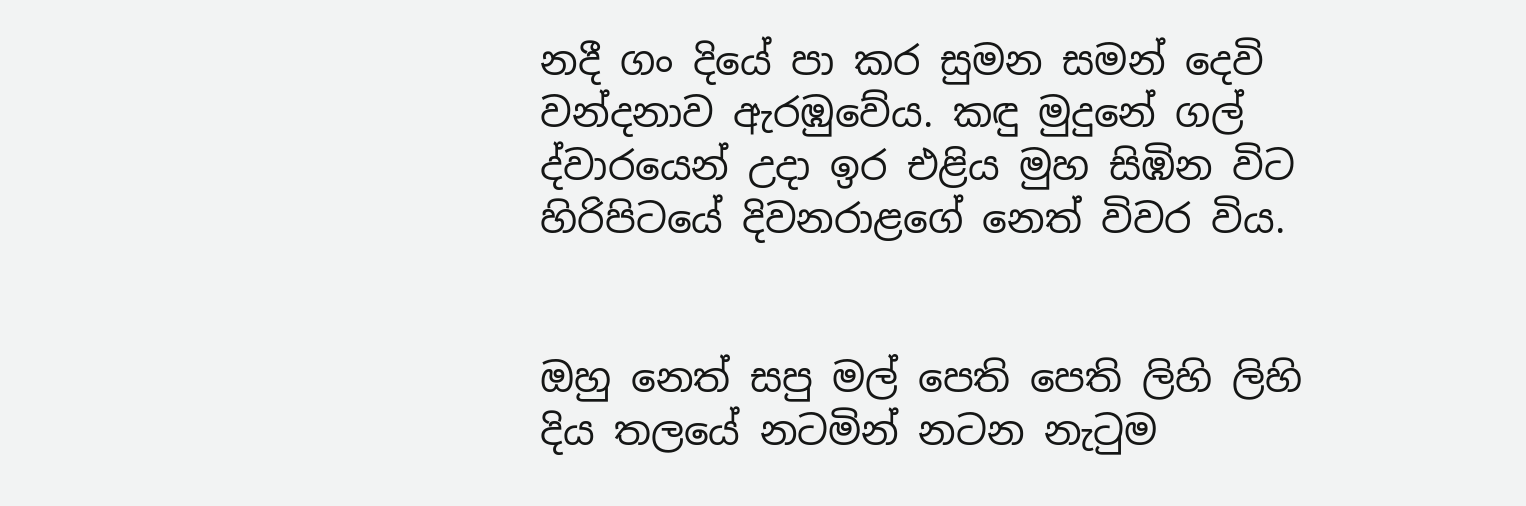නදී ගං දියේ පා කර සුමන සමන් දෙවි වන්දනාව ඇරඹුවේය. කඳු මුදුනේ ගල් ද්වාරයෙන් උදා ඉර එළිය මුහ සිඹින විට හිරිපිටයේ දිවනරාළගේ නෙත් විවර විය.


ඔහු නෙත් සපු මල් පෙති පෙති ලිහි ලිහි දිය තලයේ නටමින් නටන නැටුම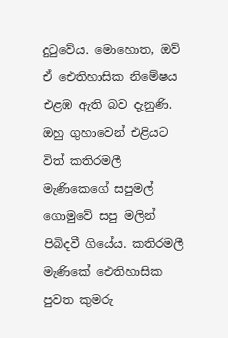දුටුවේය. මොහොත, ඔව් ඒ ඓතිහාසික නිමේෂය එළඹ ඇති බව දැනුණි. ඔහු ගුහාවෙන් එළියට විත් කතිරමලී මැණිකෙගේ සපුමල් ගොමුවේ සපු මලින් පිබිදවී ගියේය. කතිරමලී මැණිකේ ඓතිහාසික පුවත කුමරු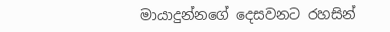මායාදුන්නගේ දෙසවනට රහසින්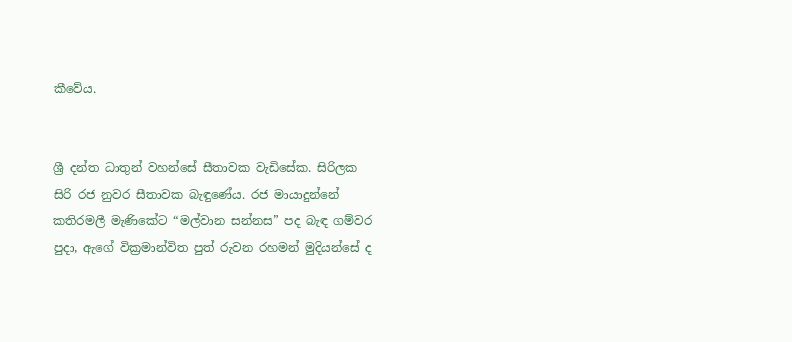කීවේය.


ශ්‍රී දන්ත ධාතුන් වහන්සේ සීතාවක වැඩිසේක. සිරිලක සිරි රජ නුවර සීතාවක බැඳුණේය. රජ මායාදුන්නේ කතිරමලී මැණිකේට “මල්වාන සන්නස” පද බැඳ ගම්වර පුදා, ඇගේ වික්‍රමාන්විත පුත් රුවන රහමන් මුදියන්සේ ද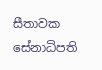සීතාවක සේනාධිපති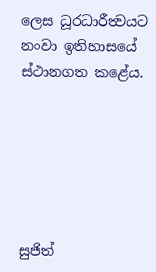ලෙස ධූරධාරීත්‍වයට නංවා ඉතිහාසයේ ස්ථානගත කළේය.






සුජිත්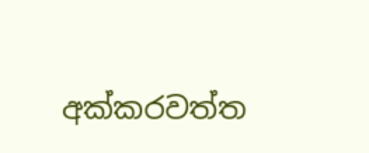අක්කරවත්ත